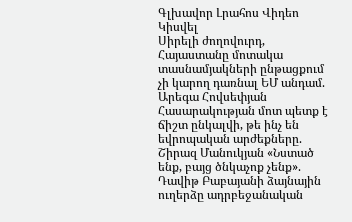Գլխավոր Լրահոս Վիդեո Կիսվել
Սիրելի ժողովուրդ, Հայաստանը մոտակա տասնամյակների ընթացքում չի կարող դառնալ ԵՄ անդամ. Արեգա Հովսեփյան Հասարակության մոտ պետք է ճիշտ ընկալվի, թե ինչ են եվրոպական արժեքները. Շիրազ Մանուկյան «Նստած ենք, բայց ծնկաչոք չենք». Դավիթ Բաբայանի ձայնային ուղերձը ադրբեջանական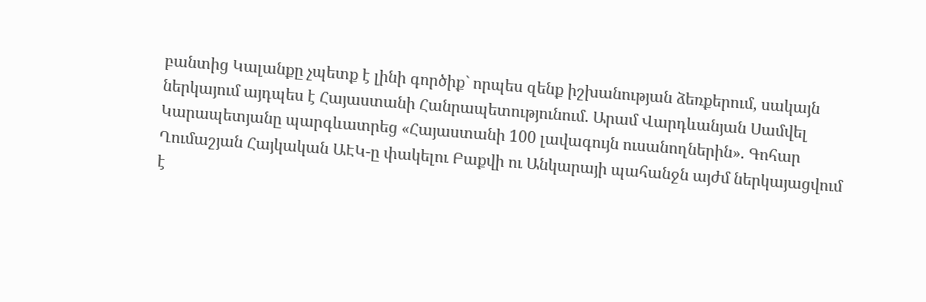բանտից Կալանքը չպետք է լինի գործիք` որպես զենք իշխանության ձեռքերում, սակայն ներկայում այդպես է Հայաստանի Հանրապետությունում. Արամ Վարդևանյան Սամվել Կարապետյանը պարգևատրեց «Հայաստանի 100 լավագույն ուսանողներին». Գոհար Ղումաշյան Հայկական ԱԷԿ-ը փակելու Բաքվի ու Անկարայի պահանջն այժմ ներկայացվում է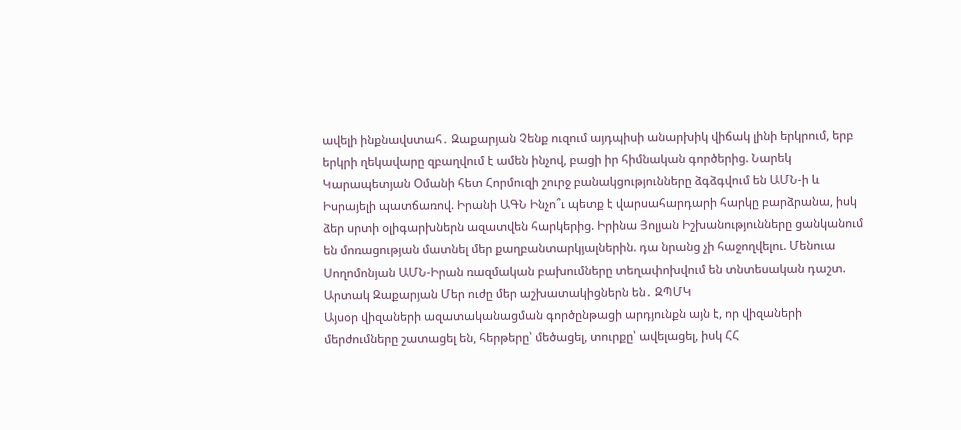ավելի ինքնավստահ․ Զաքարյան Չենք ուզում այդպիսի անարխիկ վիճակ լինի երկրում, երբ երկրի ղեկավարը զբաղվում է ամեն ինչով, բացի իր հիմնական գործերից. Նարեկ Կարապետյան Օմանի հետ Հորմուզի շուրջ բանակցությունները ձգձգվում են ԱՄՆ-ի և Իսրայելի պատճառով. Իրանի ԱԳՆ Ինչո՞ւ պետք է վարսահարդարի հարկը բարձրանա, իսկ ձեր սրտի օլիգարխներն ազատվեն հարկերից. Իրինա Յոլյան Իշխանությունները ցանկանում են մոռացության մատնել մեր քաղբանտարկյալներին. դա նրանց չի հաջողվելու. Մենուա Սողոմոնյան ԱՄՆ-Իրան ռազմական բախումները տեղափոխվում են տնտեսական դաշտ. Արտակ Զաքարյան Մեր ուժը մեր աշխատակիցներն են․ ԶՊՄԿ
Այսօր վիզաների ազատականացման գործընթացի արդյունքն այն է, որ վիզաների մերժումները շատացել են, հերթերը՝ մեծացել, տուրքը՝ ավելացել, իսկ ՀՀ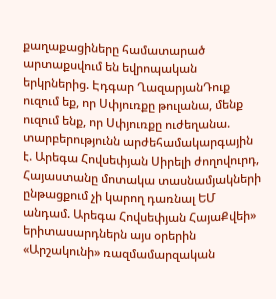քաղաքացիները համատարած արտաքսվում են եվրոպական երկրներից. Էդգար ՂազարյանԴուք ուզում եք, որ Սփյուռքը թուլանա, մենք ուզում ենք, որ Սփյուռքը ուժեղանա. տարբերությունն արժեհամակարգային է. Արեգա Հովսեփյան Սիրելի ժողովուրդ, Հայաստանը մոտակա տասնամյակների ընթացքում չի կարող դառնալ ԵՄ անդամ. Արեգա Հովսեփյան ՀայաՔվեի» երիտասարդներն այս օրերին «Արշակունի» ռազմամարզական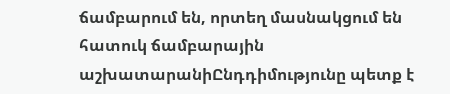ճամբարում են, որտեղ մասնակցում են հատուկ ճամբարային աշխատարանիԸնդդիմությունը պետք է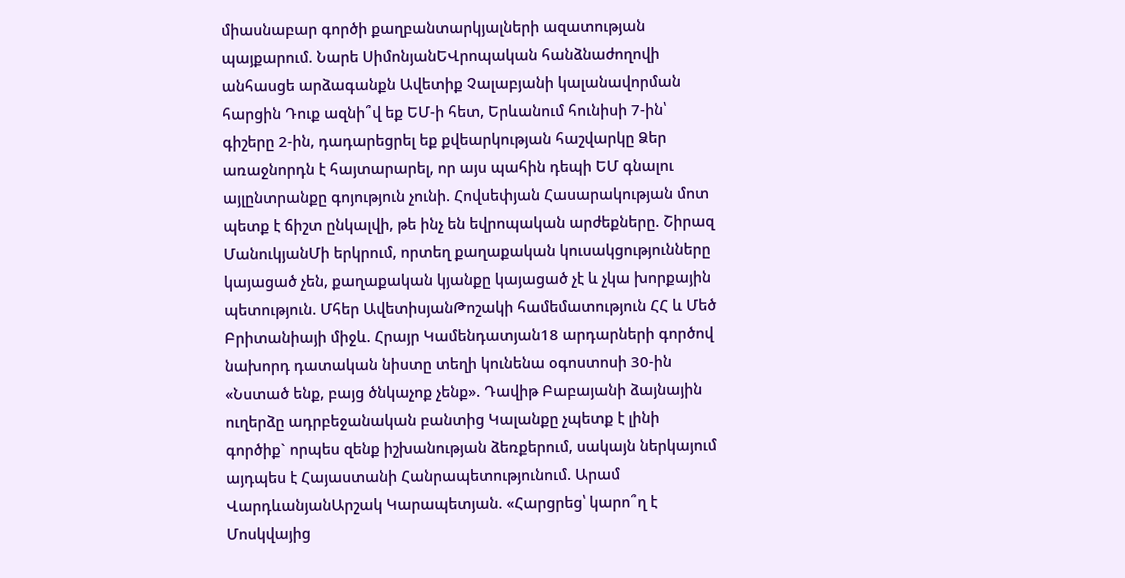միասնաբար գործի քաղբանտարկյալների ազատության պայքարում. Նարե ՍիմոնյանԵՎրոպական հանձնաժողովի անհասցե արձագանքն Ավետիք Չալաբյանի կալանավորման հարցին Դուք ազնի՞վ եք ԵՄ-ի հետ, Երևանում հունիսի 7-ին՝ գիշերը 2-ին, դադարեցրել եք քվեարկության հաշվարկը Ձեր առաջնորդն է հայտարարել, որ այս պահին դեպի ԵՄ գնալու այլընտրանքը գոյություն չունի. Հովսեփյան Հասարակության մոտ պետք է ճիշտ ընկալվի, թե ինչ են եվրոպական արժեքները. Շիրազ ՄանուկյանՄի երկրում, որտեղ քաղաքական կուսակցությունները կայացած չեն, քաղաքական կյանքը կայացած չէ և չկա խորքային պետություն. Մհեր ԱվետիսյանԹոշակի համեմատություն ՀՀ և Մեծ Բրիտանիայի միջև. Հրայր Կամենդատյան18 արդարների գործով նախորդ դատական նիստը տեղի կունենա օգոստոսի 30-ին «Նստած ենք, բայց ծնկաչոք չենք». Դավիթ Բաբայանի ձայնային ուղերձը ադրբեջանական բանտից Կալանքը չպետք է լինի գործիք` որպես զենք իշխանության ձեռքերում, սակայն ներկայում այդպես է Հայաստանի Հանրապետությունում. Արամ ՎարդևանյանԱրշակ Կարապետյան. «Հարցրեց՝ կարո՞ղ է Մոսկվայից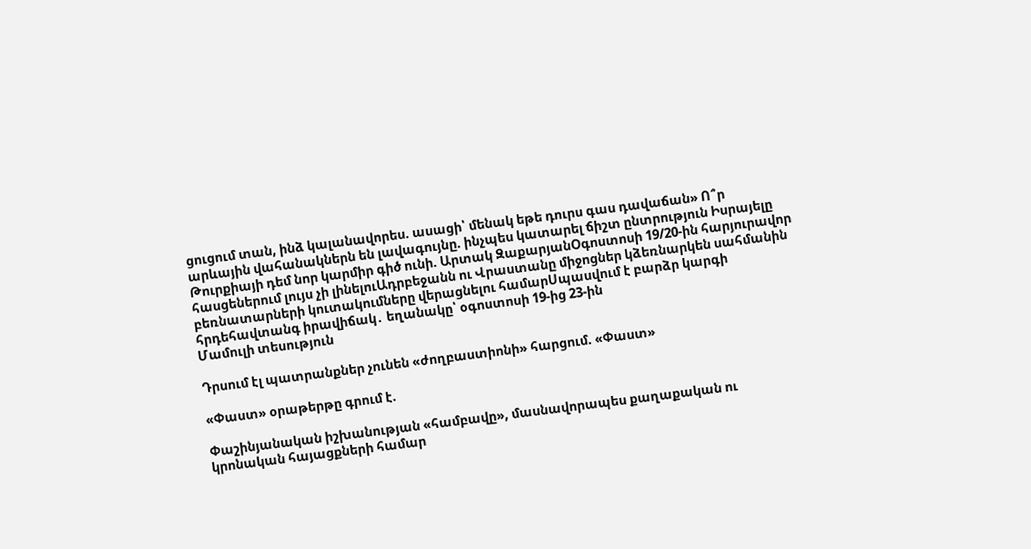ցուցում տան, ինձ կալանավորես. ասացի՝ մենակ եթե դուրս գաս դավաճան» Ո՞ր արևային վահանակներն են լավագույնը. ինչպես կատարել ճիշտ ընտրություն Իսրայելը Թուրքիայի դեմ նոր կարմիր գիծ ունի. Արտակ ԶաքարյանՕգոստոսի 19/20-ին հարյուրավոր հասցեներում լույս չի լինելուԱդրբեջանն ու Վրաստանը միջոցներ կձեռնարկեն սահմանին բեռնատարների կուտակումները վերացնելու համարՍպասվում է բարձր կարգի հրդեհավտանգ իրավիճակ․ եղանակը՝ օգոստոսի 19-ից 23-ին
Մամուլի տեսություն

Դրսում էլ պատրանքներ չունեն «ժողբաստիոնի» հարցում. «Փաստ»

«Փաստ» օրաթերթը գրում է.

Փաշինյանական իշխանության «համբավը», մասնավորապես քաղաքական ու կրոնական հայացքների համար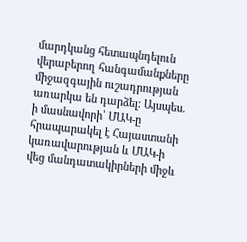մարդկանց հետապնդելուն վերաբերող հանգամանքները միջազգային ուշադրության առարկա են դարձել: Այսպես. ի մասնավորի՝ ՄԱԿ-ը հրապարակել է Հայաստանի կառավարության և ՄԱԿ-ի վեց մանդատակիրների միջև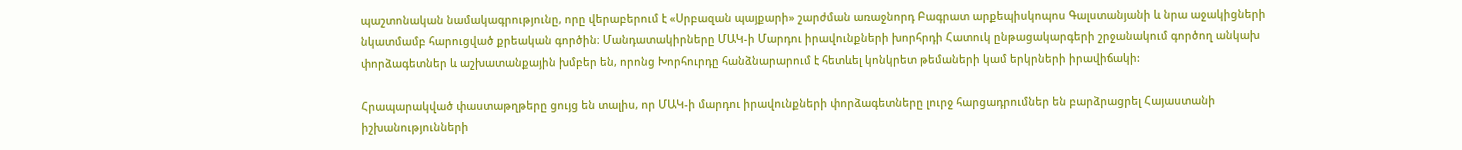պաշտոնական նամակագրությունը, որը վերաբերում է «Սրբազան պայքարի» շարժման առաջնորդ Բագրատ արքեպիսկոպոս Գալստանյանի և նրա աջակիցների նկատմամբ հարուցված քրեական գործին։ Մանդատակիրները ՄԱԿ-ի Մարդու իրավունքների խորհրդի Հատուկ ընթացակարգերի շրջանակում գործող անկախ փորձագետներ և աշխատանքային խմբեր են, որոնց Խորհուրդը հանձնարարում է հետևել կոնկրետ թեմաների կամ երկրների իրավիճակի:

Հրապարակված փաստաթղթերը ցույց են տալիս, որ ՄԱԿ-ի մարդու իրավունքների փորձագետները լուրջ հարցադրումներ են բարձրացրել Հայաստանի իշխանությունների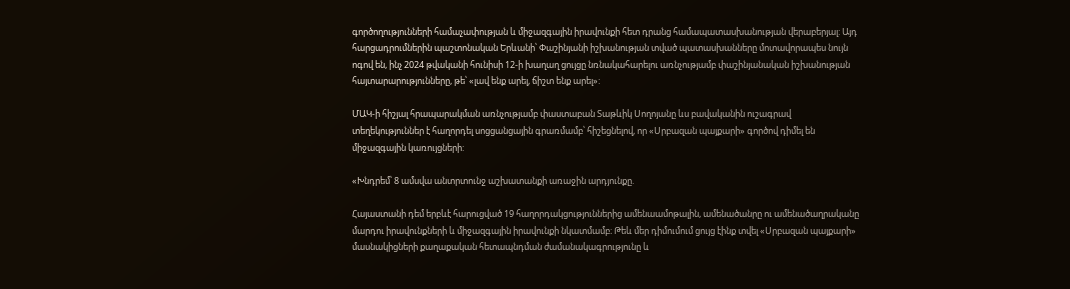գործողությունների համաչափության և միջազգային իրավունքի հետ դրանց համապատասխանության վերաբերյալ: Այդ հարցադրումներին պաշտոնական Երևանի՝ Փաշինյանի իշխանության տված պատասխանները մոտավորապես նույն ոգով են, ինչ 2024 թվականի հունիսի 12-ի խաղաղ ցույցը նռնակահարելու առնչությամբ փաշինյանական իշխանության հայտարարությունները, թե՝ «լավ ենք արել, ճիշտ ենք արել»:

ՄԱԿ-ի հիշյալ հրապարակման առնչությամբ փաստաբան Տաթևիկ Սողոյանը ևս բավականին ուշագրավ տեղեկություններ է հաղորդել սոցցանցային գրառմամբ՝ հիշեցնելով, որ «Սրբազան պայքարի» գործով դիմել են միջազգային կառույցների:

«Խնդրեմ՝ 8 ամսվա անտրտունջ աշխատանքի առաջին արդյունքը.

Հայաստանի դեմ երբևէ հարուցված 19 հաղորդակցություններից ամենաամոթալին, ամենածանրը ու ամենածաղրականը մարդու իրավունքների և միջազգային իրավունքի նկատմամբ։ Թեև մեր դիմումում ցույց էինք տվել «Սրբազան պայքարի» մասնակիցների քաղաքական հետապնդման ժամանակագրությունը և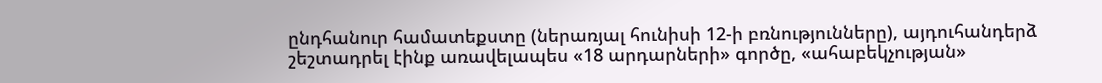ընդհանուր համատեքստը (ներառյալ հունիսի 12-ի բռնությունները), այդուհանդերձ շեշտադրել էինք առավելապես «18 արդարների» գործը, «ահաբեկչության»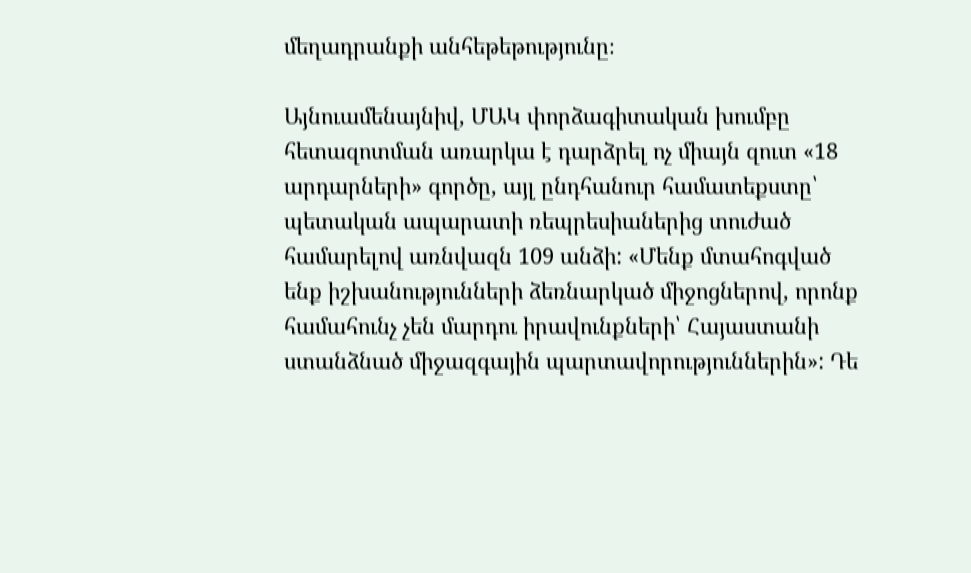մեղադրանքի անհեթեթությունը։

Այնուամենայնիվ, ՄԱԿ փորձագիտական խումբը հետազոտման առարկա է դարձրել ոչ միայն զուտ «18 արդարների» գործը, այլ ընդհանուր համատեքստը՝ պետական ապարատի ռեպրեսիաներից տուժած համարելով առնվազն 109 անձի: «Մենք մտահոգված ենք իշխանությունների ձեռնարկած միջոցներով, որոնք համահունչ չեն մարդու իրավունքների՝ Հայաստանի ստանձնած միջազգային պարտավորություններին»: Դե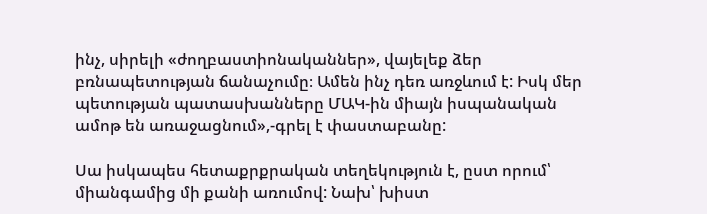ինչ, սիրելի «ժողբաստիոնականներ», վայելեք ձեր բռնապետության ճանաչումը։ Ամեն ինչ դեռ առջևում է: Իսկ մեր պետության պատասխանները ՄԱԿ-ին միայն իսպանական ամոթ են առաջացնում»,-գրել է փաստաբանը:

Սա իսկապես հետաքրքրական տեղեկություն է, ըստ որում՝ միանգամից մի քանի առումով: Նախ՝ խիստ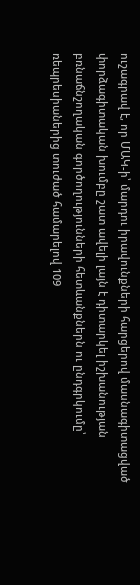ուշագրավ է, որ ՄԱԿ-ի՝ մարդու իրավունքների հարցերով մասնագիտացված փորձագիտական խումբը շատ ավելի լայն է դիտարկել իշխանության բռնաճնշողական գործողությունների հետևանքներն ու ընդգրկումը՝ ռեպրեսիաներից տուժած համարելով 109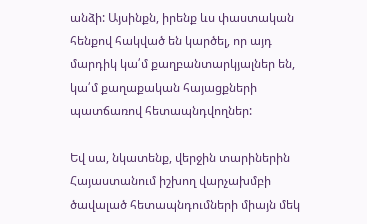անձի: Այսինքն, իրենք ևս փաստական հենքով հակված են կարծել, որ այդ մարդիկ կա՛մ քաղբանտարկյալներ են, կա՛մ քաղաքական հայացքների պատճառով հետապնդվողներ:

Եվ սա, նկատենք, վերջին տարիներին Հայաստանում իշխող վարչախմբի ծավալած հետապնդումների միայն մեկ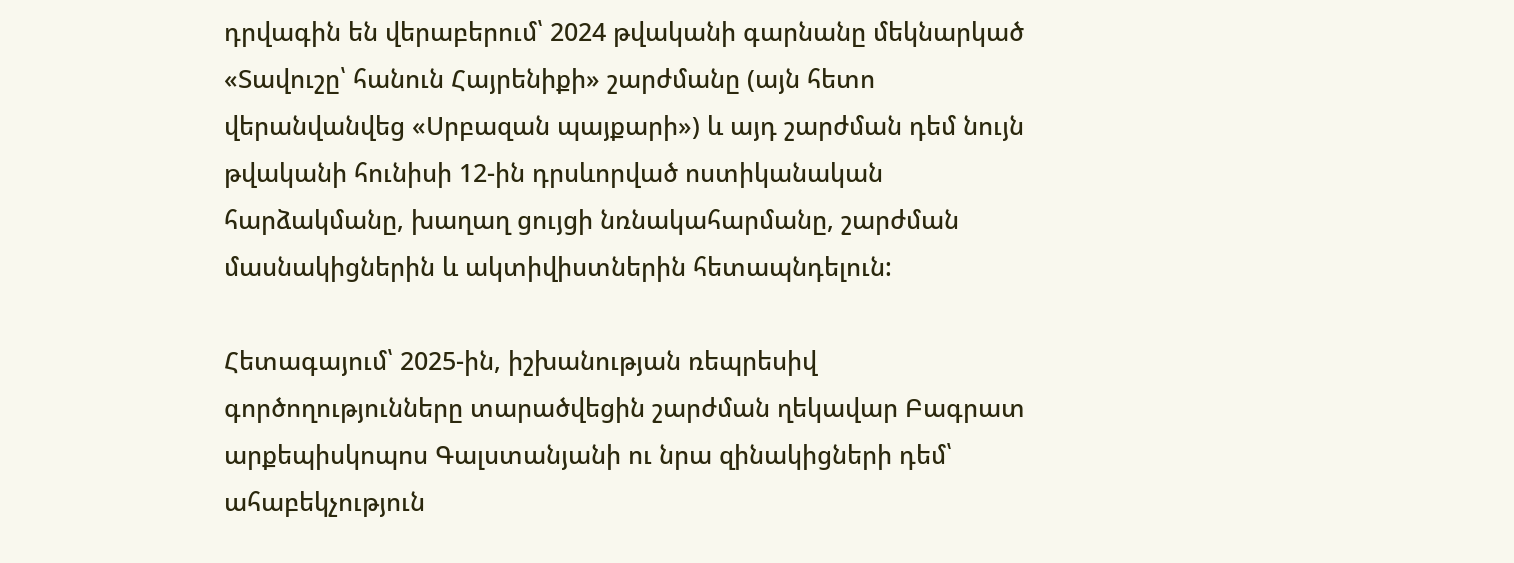դրվագին են վերաբերում՝ 2024 թվականի գարնանը մեկնարկած «Տավուշը՝ հանուն Հայրենիքի» շարժմանը (այն հետո վերանվանվեց «Սրբազան պայքարի») և այդ շարժման դեմ նույն թվականի հունիսի 12-ին դրսևորված ոստիկանական հարձակմանը, խաղաղ ցույցի նռնակահարմանը, շարժման մասնակիցներին և ակտիվիստներին հետապնդելուն:

Հետագայում՝ 2025-ին, իշխանության ռեպրեսիվ գործողությունները տարածվեցին շարժման ղեկավար Բագրատ արքեպիսկոպոս Գալստանյանի ու նրա զինակիցների դեմ՝ ահաբեկչություն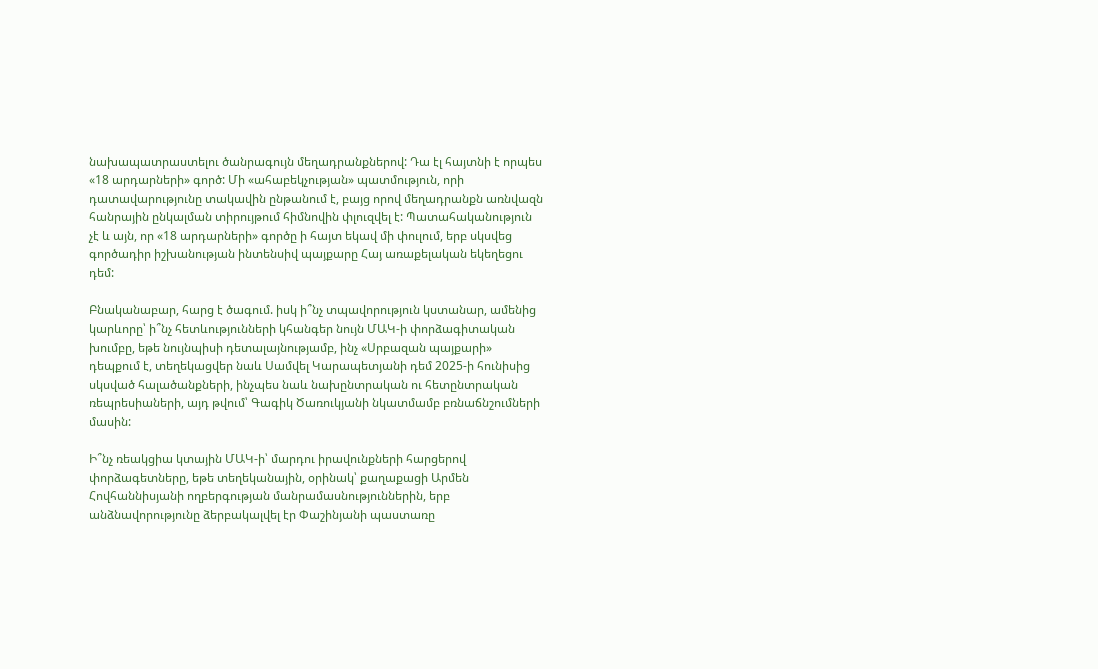նախապատրաստելու ծանրագույն մեղադրանքներով: Դա էլ հայտնի է որպես «18 արդարների» գործ: Մի «ահաբեկչության» պատմություն, որի դատավարությունը տակավին ընթանում է, բայց որով մեղադրանքն առնվազն հանրային ընկալման տիրույթում հիմնովին փլուզվել է: Պատահականություն չէ և այն, որ «18 արդարների» գործը ի հայտ եկավ մի փուլում, երբ սկսվեց գործադիր իշխանության ինտենսիվ պայքարը Հայ առաքելական եկեղեցու դեմ:

Բնականաբար, հարց է ծագում. իսկ ի՞նչ տպավորություն կստանար, ամենից կարևորը՝ ի՞նչ հետևությունների կհանգեր նույն ՄԱԿ-ի փորձագիտական խումբը, եթե նույնպիսի դետալայնությամբ, ինչ «Սրբազան պայքարի» դեպքում է, տեղեկացվեր նաև Սամվել Կարապետյանի դեմ 2025-ի հունիսից սկսված հալածանքների, ինչպես նաև նախընտրական ու հետընտրական ռեպրեսիաների, այդ թվում՝ Գագիկ Ծառուկյանի նկատմամբ բռնաճնշումների մասին:

Ի՞նչ ռեակցիա կտային ՄԱԿ-ի՝ մարդու իրավունքների հարցերով փորձագետները, եթե տեղեկանային, օրինակ՝ քաղաքացի Արմեն Հովհաննիսյանի ողբերգության մանրամասնություններին, երբ անձնավորությունը ձերբակալվել էր Փաշինյանի պաստառը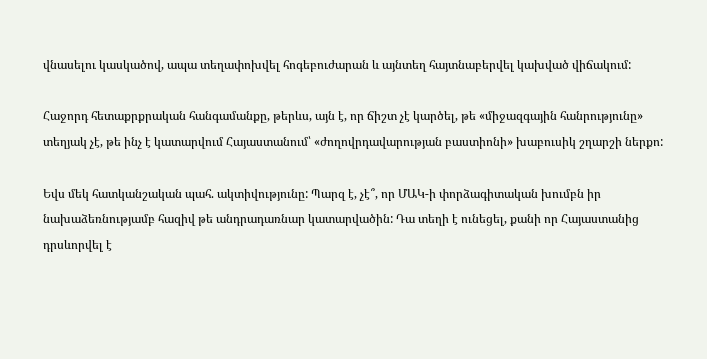վնասելու կասկածով, ապա տեղափոխվել հոգեբուժարան և այնտեղ հայտնաբերվել կախված վիճակում:

Հաջորդ հետաքրքրական հանգամանքը, թերևս, այն է, որ ճիշտ չէ կարծել, թե «միջազգային հանրությունը» տեղյակ չէ, թե ինչ է կատարվում Հայաստանում՝ «ժողովրդավարության բաստիոնի» խաբուսիկ շղարշի ներքո:

Եվս մեկ հատկանշական պահ. ակտիվությունը: Պարզ է, չէ՞, որ ՄԱԿ-ի փորձագիտական խումբն իր նախաձեռնությամբ հազիվ թե անդրադառնար կատարվածին: Դա տեղի է ունեցել, քանի որ Հայաստանից դրսևորվել է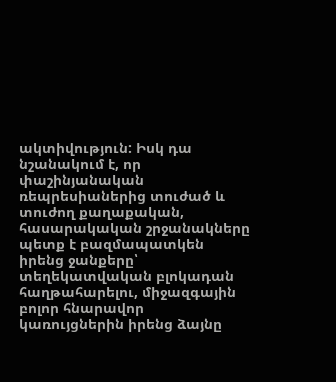ակտիվություն: Իսկ դա նշանակում է, որ փաշինյանական ռեպրեսիաներից տուժած և տուժող քաղաքական, հասարակական շրջանակները պետք է բազմապատկեն իրենց ջանքերը՝ տեղեկատվական բլոկադան հաղթահարելու, միջազգային բոլոր հնարավոր կառույցներին իրենց ձայնը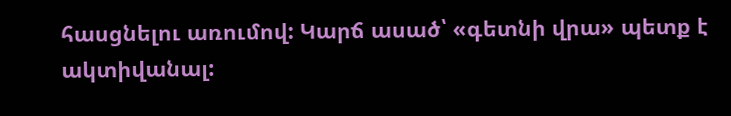հասցնելու առումով: Կարճ ասած՝ «գետնի վրա» պետք է ակտիվանալ: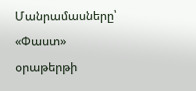Մանրամասները՝ «Փաստ» օրաթերթի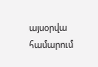այսօրվա համարում